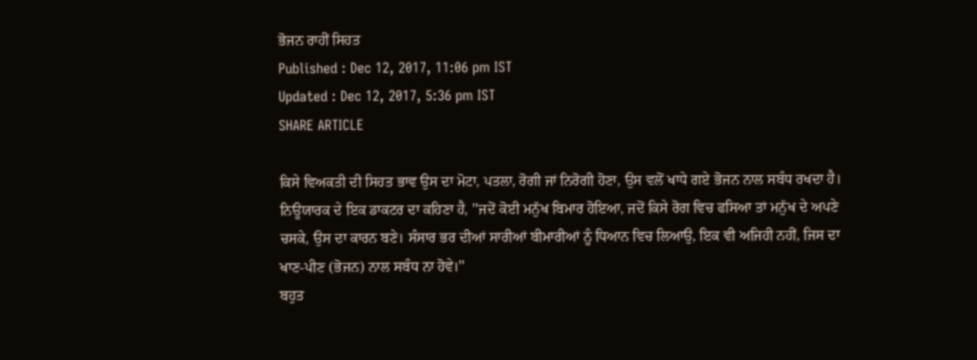ਭੋਜਨ ਰਾਹੀਂ ਸਿਹਤ
Published : Dec 12, 2017, 11:06 pm IST
Updated : Dec 12, 2017, 5:36 pm IST
SHARE ARTICLE

ਕਿਸੇ ਵਿਅਕਤੀ ਦੀ ਸਿਹਤ ਭਾਵ ਉਸ ਦਾ ਮੋਟਾ, ਪਤਲਾ, ਰੋਗੀ ਜਾਂ ਨਿਰੋਗੀ ਹੋਣਾ, ਉਸ ਵਲੋਂ ਖਾਧੇ ਗਏ ਭੋਜਨ ਨਾਲ ਸਬੰਧ ਰਖਦਾ ਹੈ। ਨਿਊਯਾਰਕ ਦੇ ਇਕ ਡਾਕਟਰ ਦਾ ਕਹਿਣਾ ਹੈ, ''ਜਦੋਂ ਕੋਈ ਮਨੁੱਖ ਬਿਮਾਰ ਹੋਇਆ, ਜਦੋਂ ਕਿਸੇ ਰੋਗ ਵਿਚ ਫਸਿਆ ਤਾਂ ਮਨੁੱਖ ਦੇ ਅਪਣੇ ਚਸਕੇ, ਉਸ ਦਾ ਕਾਰਨ ਬਣੇ। ਸੰਸਾਰ ਭਰ ਦੀਆਂ ਸਾਰੀਆਂ ਬੀਮਾਰੀਆਂ ਨੂੰ ਧਿਆਨ ਵਿਚ ਲਿਆਉ, ਇਕ ਵੀ ਅਜਿਹੀ ਨਹੀਂ, ਜਿਸ ਦਾ ਖਾਣ-ਪੀਣ (ਭੋਜਨ) ਨਾਲ ਸਬੰਧ ਨਾ ਹੋਵੇ।''
ਬਹੁਤ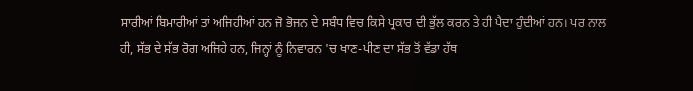ਸਾਰੀਆਂ ਬਿਮਾਰੀਆਂ ਤਾਂ ਅਜਿਹੀਆਂ ਹਨ ਜੋ ਭੋਜਨ ਦੇ ਸਬੰਧ ਵਿਚ ਕਿਸੇ ਪ੍ਰਕਾਰ ਦੀ ਭੁੱਲ ਕਰਨ ਤੇ ਹੀ ਪੈਦਾ ਹੁੰਦੀਆਂ ਹਨ। ਪਰ ਨਾਲ ਹੀ, ਸੱਭ ਦੇ ਸੱਭ ਰੋਗ ਅਜਿਹੇ ਹਨ, ਜਿਨ੍ਹਾਂ ਨੂੰ ਨਿਵਾਰਨ 'ਚ ਖਾਣ-ਪੀਣ ਦਾ ਸੱਭ ਤੋਂ ਵੱਡਾ ਹੱਥ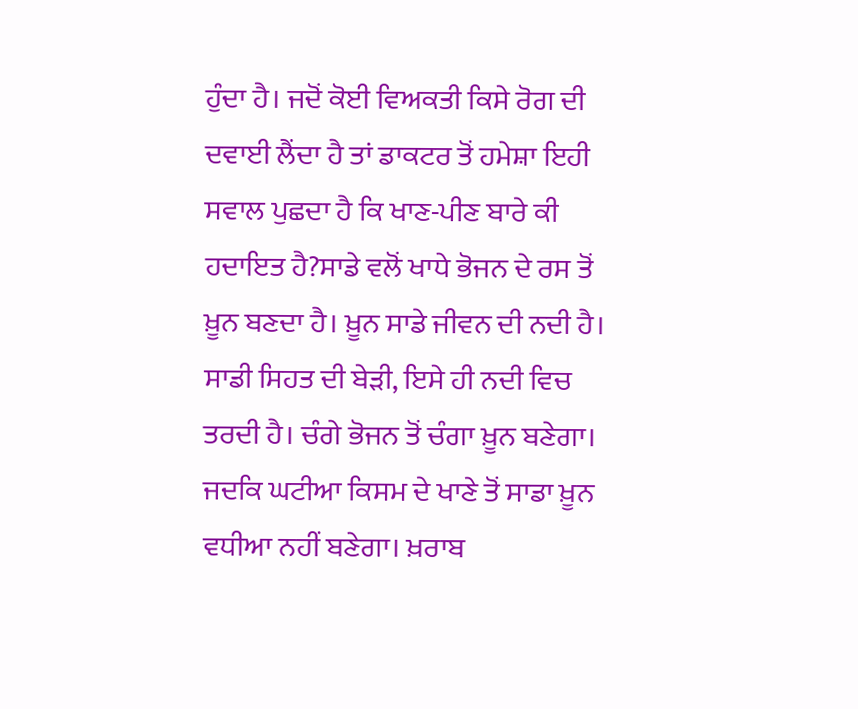ਹੁੰਦਾ ਹੈ। ਜਦੋਂ ਕੋਈ ਵਿਅਕਤੀ ਕਿਸੇ ਰੋਗ ਦੀ ਦਵਾਈ ਲੈਂਦਾ ਹੈ ਤਾਂ ਡਾਕਟਰ ਤੋਂ ਹਮੇਸ਼ਾ ਇਹੀ ਸਵਾਲ ਪੁਛਦਾ ਹੈ ਕਿ ਖਾਣ-ਪੀਣ ਬਾਰੇ ਕੀ ਹਦਾਇਤ ਹੈ?ਸਾਡੇ ਵਲੋਂ ਖਾਧੇ ਭੋਜਨ ਦੇ ਰਸ ਤੋਂ ਖ਼ੂਨ ਬਣਦਾ ਹੈ। ਖ਼ੂਨ ਸਾਡੇ ਜੀਵਨ ਦੀ ਨਦੀ ਹੈ। ਸਾਡੀ ਸਿਹਤ ਦੀ ਬੇੜੀ, ਇਸੇ ਹੀ ਨਦੀ ਵਿਚ ਤਰਦੀ ਹੈ। ਚੰਗੇ ਭੋਜਨ ਤੋਂ ਚੰਗਾ ਖ਼ੂਨ ਬਣੇਗਾ। ਜਦਕਿ ਘਟੀਆ ਕਿਸਮ ਦੇ ਖਾਣੇ ਤੋਂ ਸਾਡਾ ਖ਼ੂਨ ਵਧੀਆ ਨਹੀਂ ਬਣੇਗਾ। ਖ਼ਰਾਬ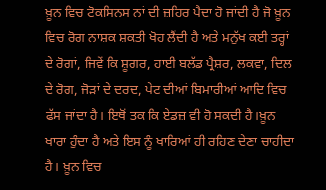ਖ਼ੂਨ ਵਿਚ ਟੋਕਸਿਨਸ ਨਾਂ ਦੀ ਜ਼ਹਿਰ ਪੈਦਾ ਹੋ ਜਾਂਦੀ ਹੈ ਜੋ ਖ਼ੂਨ ਵਿਚ ਰੋਗ ਨਾਸ਼ਕ ਸ਼ਕਤੀ ਖੋਹ ਲੈਂਦੀ ਹੈ ਅਤੇ ਮਨੁੱਖ ਕਈ ਤਰ੍ਹਾਂ ਦੇ ਰੋਗਾਂ, ਜਿਵੇਂ ਕਿ ਸ਼ੂਗਰ, ਹਾਈ ਬਲੱਡ ਪ੍ਰੈਸ਼ਰ, ਲਕਵਾ, ਦਿਲ ਦੇ ਰੋਗ, ਜੋੜਾਂ ਦੇ ਦਰਦ, ਪੇਟ ਦੀਆਂ ਬਿਮਾਰੀਆਂ ਆਦਿ ਵਿਚ ਫੱਸ ਜਾਂਦਾ ਹੈ। ਇਥੋਂ ਤਕ ਕਿ ਏਡਜ਼ ਵੀ ਹੋ ਸਕਦੀ ਹੈ।ਖ਼ੂਨ ਖਾਰਾ ਹੁੰਦਾ ਹੈ ਅਤੇ ਇਸ ਨੂੰ ਖਾਰਿਆਂ ਹੀ ਰਹਿਣ ਦੇਣਾ ਚਾਹੀਦਾ ਹੈ। ਖ਼ੂਨ ਵਿਚ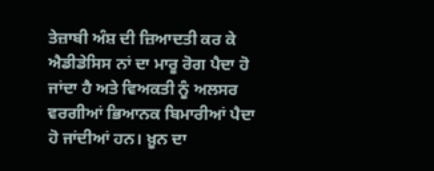ਤੇਜ਼ਾਬੀ ਅੰਸ਼ ਦੀ ਜ਼ਿਆਦਤੀ ਕਰ ਕੇ ਐਡੀਡੇਸਿਸ ਨਾਂ ਦਾ ਮਾਰੂ ਰੋਗ ਪੈਦਾ ਹੋ ਜਾਂਦਾ ਹੈ ਅਤੇ ਵਿਅਕਤੀ ਨੂੰ ਅਲਸਰ ਵਰਗੀਆਂ ਭਿਆਨਕ ਬਿਮਾਰੀਆਂ ਪੈਦਾ ਹੋ ਜਾਂਦੀਆਂ ਹਨ। ਖ਼ੂਨ ਦਾ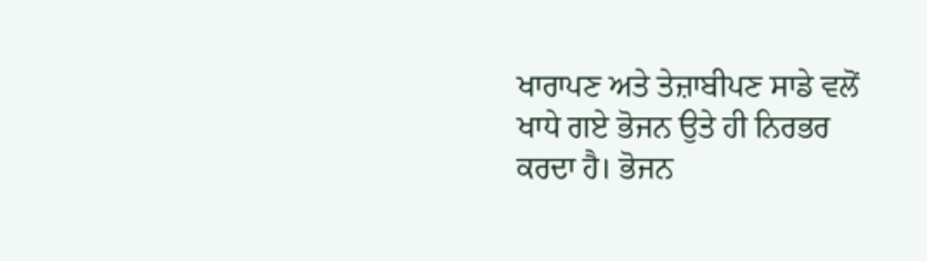ਖਾਰਾਪਣ ਅਤੇ ਤੇਜ਼ਾਬੀਪਣ ਸਾਡੇ ਵਲੋਂ ਖਾਧੇ ਗਏ ਭੋਜਨ ਉਤੇ ਹੀ ਨਿਰਭਰ ਕਰਦਾ ਹੈ। ਭੋਜਨ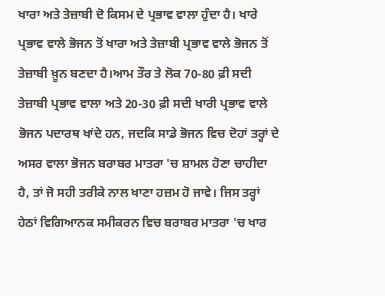ਖਾਰਾ ਅਤੇ ਤੇਜ਼ਾਬੀ ਦੋ ਕਿਸਮ ਦੇ ਪ੍ਰਭਾਵ ਵਾਲਾ ਹੁੰਦਾ ਹੈ। ਖਾਰੇ ਪ੍ਰਭਾਵ ਵਾਲੇ ਭੋਜਨ ਤੋਂ ਖਾਰਾ ਅਤੇ ਤੇਜ਼ਾਬੀ ਪ੍ਰਭਾਵ ਵਾਲੇ ਭੋਜਨ ਤੋਂ ਤੇਜ਼ਾਬੀ ਖ਼ੂਨ ਬਣਦਾ ਹੈ।ਆਮ ਤੌਰ ਤੇ ਲੋਕ 70-80 ਫ਼ੀ ਸਦੀ ਤੇਜ਼ਾਬੀ ਪ੍ਰਭਾਵ ਵਾਲਾ ਅਤੇ 20-30 ਫ਼ੀ ਸਦੀ ਖਾਰੀ ਪ੍ਰਭਾਵ ਵਾਲੇ ਭੋਜਨ ਪਦਾਰਥ ਖਾਂਦੇ ਹਨ, ਜਦਕਿ ਸਾਡੇ ਭੋਜਨ ਵਿਚ ਦੋਹਾਂ ਤਰ੍ਹਾਂ ਦੇ ਅਸਰ ਵਾਲਾ ਭੋਜਨ ਬਰਾਬਰ ਮਾਤਰਾ 'ਚ ਸ਼ਾਮਲ ਹੋਣਾ ਚਾਹੀਦਾ ਹੈ, ਤਾਂ ਜੋ ਸਹੀ ਤਰੀਕੇ ਨਾਲ ਖਾਣਾ ਹਜ਼ਮ ਹੋ ਜਾਵੇ। ਜਿਸ ਤਰ੍ਹਾਂ ਹੇਠਾਂ ਵਿਗਿਆਨਕ ਸਮੀਕਰਨ ਵਿਚ ਬਰਾਬਰ ਮਾਤਰਾ 'ਚ ਖਾਰ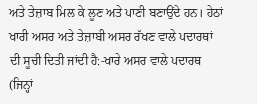ਅਤੇ ਤੇਜ਼ਾਬ ਮਿਲ ਕੇ ਲੂਣ ਅਤੇ ਪਾਣੀ ਬਣਾਉਂਦੇ ਹਨ। ਹੇਠਾਂ ਖਾਰੀ ਅਸਰ ਅਤੇ ਤੇਜ਼ਾਬੀ ਅਸਰ ਰੱਖਣ ਵਾਲੇ ਪਦਾਰਥਾਂ ਦੀ ਸੂਚੀ ਦਿਤੀ ਜਾਂਦੀ ਹੈ:-ਖਾਰੇ ਅਸਰ ਵਾਲੇ ਪਦਾਰਥ (ਜਿਨ੍ਹਾਂ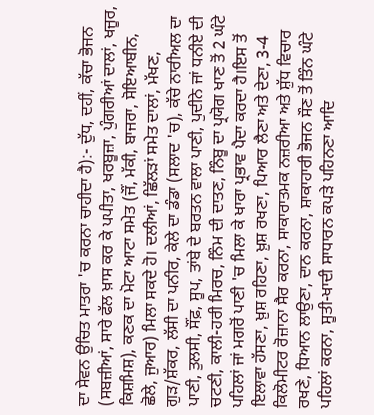ਦਾ ਸੇਵਨ ਉਚਿਤ ਮਾਤਰਾ 'ਚ ਕਰਨਾ ਚਾਹੀਦਾ ਹੈ):- ਦੁੱਧ, ਦਹੀਂ, ਕੱਚਾ ਭੋਜਨ (ਸਬਜ਼ੀਆਂ, ਸਾਰੇ ਫੱਲ ਖ਼ਾਸ ਕਰ ਕੇ ਪਪੀਤਾ, ਖਰਬੂਜ਼ਾ, ਪੁੰਗਰੀਆਂ ਦਾਲਾਂ, ਖਜੂਰ, ਕਿਸ਼ਮਿਸ਼), ਕਣਕ ਦਾ ਮੋਟਾ ਆਟਾ ਸਮੇਤ (ਜੌਂ, ਮੱਕੀ, ਬਾਜਰਾ, ਸੋਇਆਬੀਨ, ਛੋਲੇ, ਜੁਆਰ) ਮਿਲਾ ਸਕਦੇ ਹੋ। ਦਲੀਆਂ, ਛਿੱਲੜਾਂ ਸਮੇਤ ਦਾਲਾਂ, ਮੱਖਣ, ਗੁੜ/ਸ਼ੱਕਰ, ਲੱਸੀ ਦਾ ਪਨੀਰ, ਕੇਲੇ ਦਾ ਡੰਡਾ (ਸਲਾਦ 'ਚ), ਕੱਚੇ ਨਾਰੀਅਲ ਦਾ ਪਾਣੀ, ਤੁਲਸੀ, ਸੌਂਫ਼, ਸੂਪ, ਤਾਂਬੇ ਦੇ ਬਰਤਨ ਵਾਲਾ ਪਾਣੀ, ਪੁਦੀਨੇ ਜਾਂ ਧਨੀਏ ਦੀ ਚਟਣੀ, ਕਾਲੀ-ਹਰੀ ਮਿਰਚ, ਨਿੰਮ ਦੀ ਦਾਤਣ, ਨਿੰਬੂ ਦਾ ਪ੍ਰਯੋਗ ਖਾਣ ਤੋਂ 2 ਘੰਟੇ ਪਹਿਲਾਂ ਜਾਂ ਮਗਰੋਂ ਪਾਣੀ 'ਚ ਮਿਲਾ ਕੇ ਖਾਰਾ ਪ੍ਰਭਾਵ ਪੈਦਾ ਕਰਦਾ ਹੈ।ਇਸ ਤੋਂ ਇਲਾਵਾ ਹੱਸਣਾ, ਖ਼ੁਸ਼ ਰਹਿਣਾ, ਖ਼ੁਸ਼ ਰਖਣਾ, ਪਿਆਰ ਲੈਣਾ ਅਤੇ ਦੇਣਾ, 3-4 ਕਿਲੋਮੀਟਰ ਰੋਜ਼ਾਨਾ ਸੈਰ ਕਰਨਾ, ਸਾਕਾਰਾਤਮਕ ਨਜ਼ਰੀਆ ਅਤੇ ਸ਼ੁੱਧ ਵਿਚਾਰ ਰਖਣੇ, ਧਿਆਨ ਲਾਉਣਾ, ਦਾਨ ਕਰਨਾ, ਸ਼ਾਕਾਹਾਰੀ ਭੋਜਨ ਸੌਣ ਤੋਂ ਤਿੰਨ ਘੰਟੇ ਪਹਿਲਾਂ ਕਰਨਾ, ਸੂਤੀ-ਖਾਦੀ ਸਾਧਾਰਨ ਕਪੜੇ ਪਹਿਨਣਾ ਆਦਿ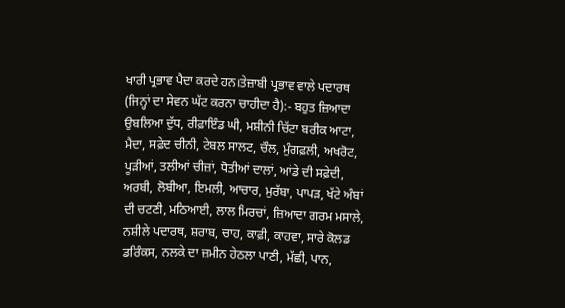ਖਾਰੀ ਪ੍ਰਭਾਵ ਪੈਦਾ ਕਰਦੇ ਹਨ।ਤੇਜ਼ਾਬੀ ਪ੍ਰਭਾਵ ਵਾਲੇ ਪਦਾਰਥ (ਜਿਨ੍ਹਾਂ ਦਾ ਸੇਵਨ ਘੱਟ ਕਰਨਾ ਚਾਹੀਦਾ ਹੈ):- ਬਹੁਤ ਜ਼ਿਆਦਾ ਉਬਲਿਆ ਦੁੱਧ, ਰੀਫ਼ਾਇੰਡ ਘੀ, ਮਸ਼ੀਨੀ ਚਿੱਟਾ ਬਰੀਕ ਆਟਾ, ਮੈਦਾ, ਸਫ਼ੇਦ ਚੀਨੀ, ਟੇਬਲ ਸਾਲਟ, ਚੌਲ, ਮੁੰਗਫ਼ਲੀ, ਅਖਰੋਟ, ਪੂੜੀਆਂ, ਤਲੀਆਂ ਚੀਜ਼ਾਂ, ਧੋਤੀਆਂ ਦਾਲਾਂ, ਆਂਡੇ ਦੀ ਸਫ਼ੇਦੀ, ਅਰਬੀ, ਲੋਬੀਆ, ਇਮਲੀ, ਆਚਾਰ, ਮੁਰੱਬਾ, ਪਾਪੜ, ਖੱਟੇ ਅੰਬਾਂ ਦੀ ਚਟਣੀ, ਮਠਿਆਈ, ਲਾਲ ਮਿਰਚਾਂ, ਜ਼ਿਆਦਾ ਗਰਮ ਮਸਾਲੇ, ਨਸ਼ੀਲੇ ਪਦਾਰਥ, ਸ਼ਰਾਬ, ਚਾਹ, ਕਾਫ਼ੀ, ਕਾਹਵਾ, ਸਾਰੇ ਕੋਲਡ ਡਰਿੰਕਸ, ਨਲਕੇ ਦਾ ਜ਼ਮੀਨ ਹੇਠਲਾ ਪਾਣੀ, ਮੱਛੀ, ਪਾਨ,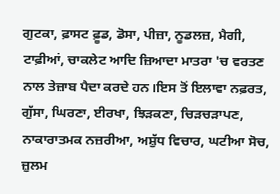ਗੁਟਕਾ, ਫ਼ਾਸਟ ਫ਼ੂਡ, ਡੋਸਾ, ਪੀਜ਼ਾ, ਨੂਡਲਜ਼, ਮੈਗੀ, ਟਾਫ਼ੀਆਂ, ਚਾਕਲੇਟ ਆਦਿ ਜ਼ਿਆਦਾ ਮਾਤਰਾ 'ਚ ਵਰਤਣ ਨਾਲ ਤੇਜ਼ਾਬ ਪੈਦਾ ਕਰਦੇ ਹਨ।ਇਸ ਤੋਂ ਇਲਾਵਾ ਨਫ਼ਰਤ, ਗੁੱਸਾ, ਘਿਰਣਾ, ਈਰਖਾ, ਝਿੜਕਣਾ, ਚਿੜਚੜਾਪਣ, ਨਾਕਾਰਾਤਮਕ ਨਜ਼ਰੀਆ, ਅਸ਼ੁੱਧ ਵਿਚਾਰ, ਘਟੀਆ ਸੋਚ, ਜ਼ੁਲਮ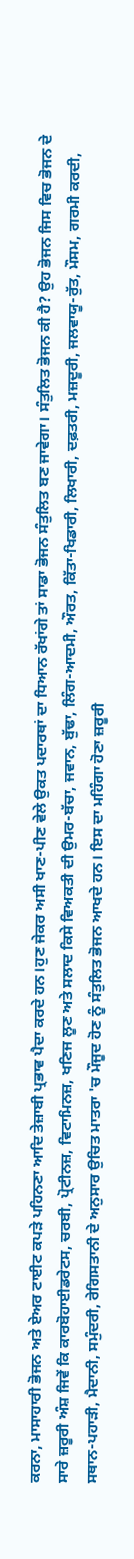ਕਰਨਾ, ਮਾਸਾਹਾਰੀ ਭੋਜਨ ਅਤੇ ਏਅਰ ਟਾਈਟ ਕਪੜੇ ਪਹਿਨਣਾ ਆਦਿ ਤੇਜ਼ਾਬੀ ਪ੍ਰਭਾਵ ਪੈਦਾ ਕਰਦੇ ਹਨ।ਹੁਣ ਜੇਕਰ ਅਸੀ ਖਾਣ-ਪੀਣ ਵੇਲੇ ਉਕਤ ਪਦਾਰਥਾਂ ਦਾ ਧਿਆਨ ਰੱਖਾਂਗੇ ਤਾਂ ਸਾਡਾ ਭੋਜਨ ਸੰਤੁਲਿਤ ਬਣ ਜਾਵੇਗਾ। ਸੰਤੁਲਿਤ ਭੋਜਨ ਕੀ ਹੈ? ਉਹ ਭੋਜਨ ਜਿਸ ਵਿਚ ਭੋਜਨ ਦੇ ਸਾਰੇ ਜ਼ਰੂਰੀ ਅੰਸ਼ ਜਿਵੇਂ ਕਿ ਕਾਰਬੋਹਾਈਡਰੇਟਸ, ਚਰਬੀ, ਪ੍ਰੋਟੀਨਜ਼, ਵਿਟਾਮਿਨਜ਼, ਖਣਿਜ ਲੂਣ ਅਤੇ ਸਲਾਦ ਕਿਸੇ ਵਿਅਕਤੀ ਦੀ ਉਮਰ-ਬੱਚਾ, ਜਵਾਨ, ਬੁੱਢਾ, ਲਿੰਗ-ਆਦਮੀ, ਔਰਤ, ਕਿੱਤਾ-ਖਿਡਾਰੀ, ਲਿਖਾਰੀ, ਦਫ਼ਤਰੀ, ਮਜ਼ਦੂਰੀ, ਜਲਵਾਯੂ-ਰੁੱਤ, ਮੌਸਮ, ਗਰਮੀ ਕਰਦੀ, ਸਥਾਨ-ਪਹਾੜੀ, ਮੈਦਾਨੀ, ਸਮੁੰਦਰੀ, ਰੇਗਿਸਤਾਨੀ ਦੇ ਅਨੁਸਾਰ ਉਚਿਤ ਮਾਤਰਾ 'ਚ ਮੌਜੂਦ ਹੋਣ ਨੂੰ ਸੰਤੁਲਿਤ ਭੋਜਨ ਆਖਦੇ ਹਨ। ਇਸ ਦਾ ਮਹਿੰਗਾ ਹੋਣਾ ਜ਼ਰੂਰੀ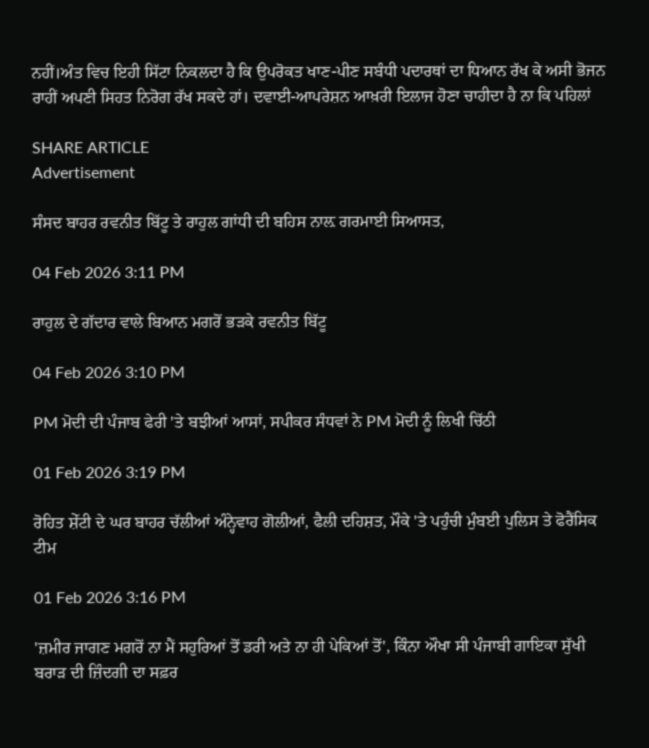ਨਹੀਂ।ਅੰਤ ਵਿਚ ਇਹੀ ਸਿੱਟਾ ਨਿਕਲਦਾ ਹੈ ਕਿ ਉਪਰੋਕਤ ਖਾਣ-ਪੀਣ ਸਬੰਧੀ ਪਦਾਰਥਾਂ ਦਾ ਧਿਆਨ ਰੱਖ ਕੇ ਅਸੀ ਭੋਜਨ ਰਾਹੀਂ ਅਪਣੀ ਸਿਹਤ ਨਿਰੋਗ ਰੱਖ ਸਕਦੇ ਹਾਂ। ਦਵਾਈ-ਆਪਰੇਸ਼ਨ ਆਖ਼ਰੀ ਇਲਾਜ ਹੋਣਾ ਚਾਹੀਦਾ ਹੈ ਨਾ ਕਿ ਪਹਿਲਾਂ

SHARE ARTICLE
Advertisement

ਸੰਸਦ ਬਾਹਰ ਰਵਨੀਤ ਬਿੱਟੂ ਤੇ ਰਾਹੁਲ ਗਾਂਧੀ ਦੀ ਬਹਿਸ ਨਾਲ਼ ਗਰਮਾਈ ਸਿਆਸਤ,

04 Feb 2026 3:11 PM

ਰਾਹੁਲ ਦੇ ਗੱਦਾਰ ਵਾਲੇ ਬਿਆਨ ਮਗਰੋਂ ਭੜਕੇ ਰਵਨੀਤ ਬਿੱਟੂ

04 Feb 2026 3:10 PM

PM ਮੋਦੀ ਦੀ ਪੰਜਾਬ ਫੇਰੀ 'ਤੇ ਬਝੀਆਂ ਆਸਾਂ, ਸਪੀਕਰ ਸੰਧਵਾਂ ਨੇ PM ਮੋਦੀ ਨੂੰ ਲਿਖੀ ਚਿੱਠੀ

01 Feb 2026 3:19 PM

ਰੋਹਿਤ ਸ਼ੇੱਟੀ ਦੇ ਘਰ ਬਾਹਰ ਚੱਲੀਆਂ ਅੰਨ੍ਹੇਵਾਹ ਗੋਲੀਆਂ, ਫੈਲੀ ਦਹਿਸ਼ਤ, ਮੌਕੇ 'ਤੇ ਪਹੁੰਚੀ ਮੁੰਬਈ ਪੁਲਿਸ ਤੇ ਫੋਰੈਂਸਿਕ ਟੀਮ

01 Feb 2026 3:16 PM

'ਜ਼ਮੀਰ ਜਾਗਣ ਮਗਰੋਂ ਨਾ ਮੈਂ ਸਹੁਰਿਆਂ ਤੋਂ ਡਰੀ ਅਤੇ ਨਾ ਹੀ ਪੇਕਿਆਂ ਤੋਂ', ਕਿੰਨਾ ਔਖਾ ਸੀ ਪੰਜਾਬੀ ਗਾਇਕਾ ਸੁੱਖੀ ਬਰਾੜ ਦੀ ਜ਼ਿੰਦਗੀ ਦਾ ਸਫ਼ਰ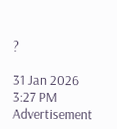?

31 Jan 2026 3:27 PM
Advertisement